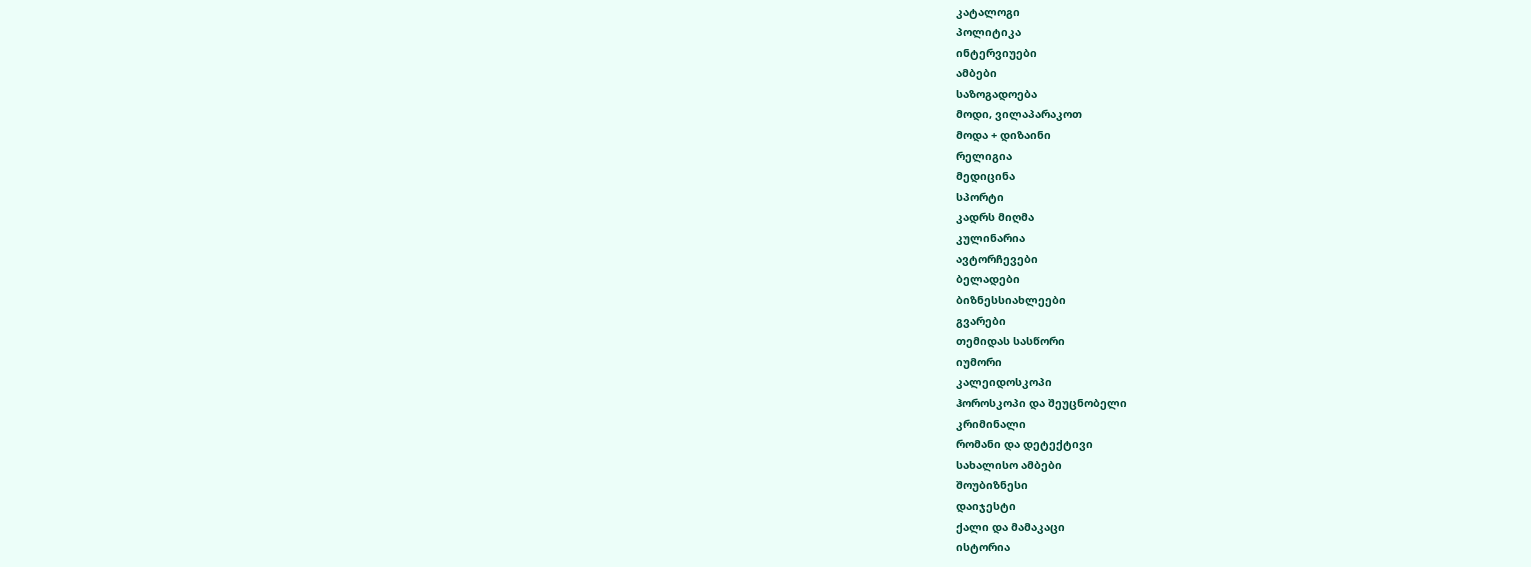კატალოგი
პოლიტიკა
ინტერვიუები
ამბები
საზოგადოება
მოდი, ვილაპარაკოთ
მოდა + დიზაინი
რელიგია
მედიცინა
სპორტი
კადრს მიღმა
კულინარია
ავტორჩევები
ბელადები
ბიზნესსიახლეები
გვარები
თემიდას სასწორი
იუმორი
კალეიდოსკოპი
ჰოროსკოპი და შეუცნობელი
კრიმინალი
რომანი და დეტექტივი
სახალისო ამბები
შოუბიზნესი
დაიჯესტი
ქალი და მამაკაცი
ისტორია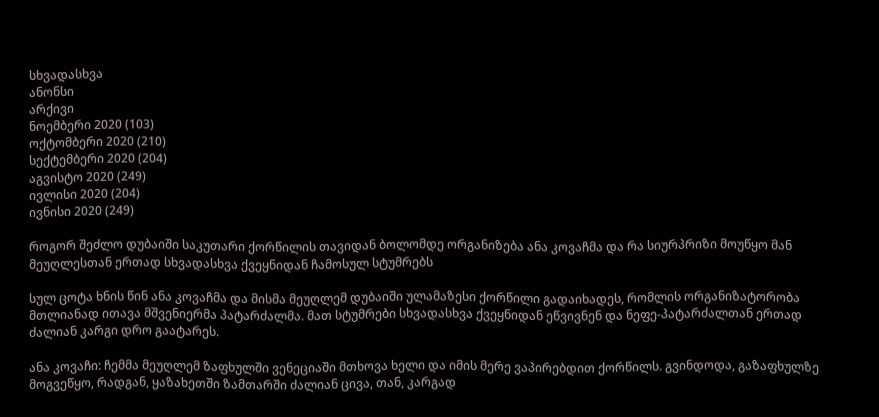სხვადასხვა
ანონსი
არქივი
ნოემბერი 2020 (103)
ოქტომბერი 2020 (210)
სექტემბერი 2020 (204)
აგვისტო 2020 (249)
ივლისი 2020 (204)
ივნისი 2020 (249)

როგორ შეძლო დუბაიში საკუთარი ქორწილის თავიდან ბოლომდე ორგანიზება ანა კოვაჩმა და რა სიურპრიზი მოუწყო მან მეუღლესთან ერთად სხვადასხვა ქვეყნიდან ჩამოსულ სტუმრებს

სულ ცოტა ხნის წინ ანა კოვაჩმა და მისმა მეუღლემ დუბაიში ულამაზესი ქორწილი გადაიხადეს, რომლის ორგანიზატორობა მთლიანად ითავა მშვენიერმა პატარძალმა. მათ სტუმრები სხვადასხვა ქვეყნიდან ეწვივნენ და ნეფე-პატარძალთან ერთად ძალიან კარგი დრო გაატარეს.

ანა კოვაჩი: ჩემმა მეუღლემ ზაფხულში ვენეციაში მთხოვა ხელი და იმის მერე ვაპირებდით ქორწილს. გვინდოდა, გაზაფხულზე მოგვეწყო, რადგან, ყაზახეთში ზამთარში ძალიან ცივა, თან, კარგად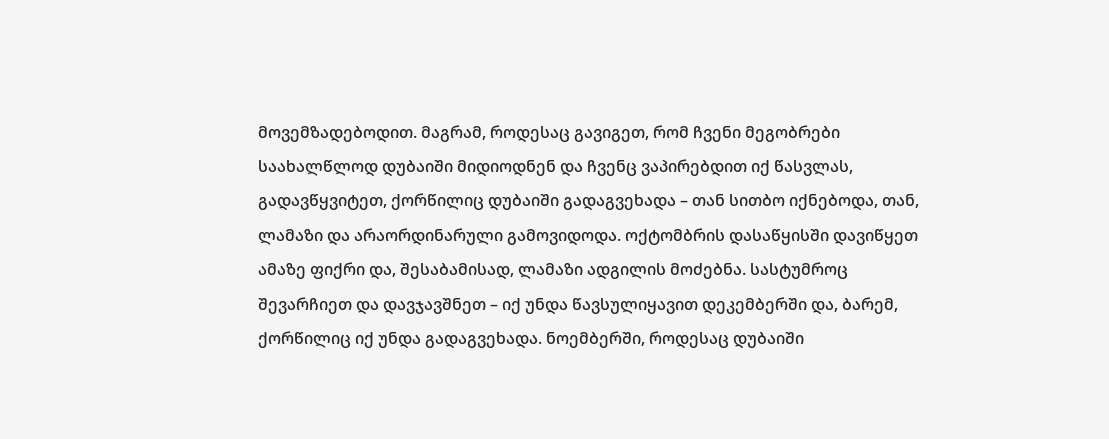მოვემზადებოდით. მაგრამ, როდესაც გავიგეთ, რომ ჩვენი მეგობრები საახალწლოდ დუბაიში მიდიოდნენ და ჩვენც ვაპირებდით იქ წასვლას, გადავწყვიტეთ, ქორწილიც დუბაიში გადაგვეხადა – თან სითბო იქნებოდა, თან, ლამაზი და არაორდინარული გამოვიდოდა. ოქტომბრის დასაწყისში დავიწყეთ ამაზე ფიქრი და, შესაბამისად, ლამაზი ადგილის მოძებნა. სასტუმროც შევარჩიეთ და დავჯავშნეთ – იქ უნდა წავსულიყავით დეკემბერში და, ბარემ, ქორწილიც იქ უნდა გადაგვეხადა. ნოემბერში, როდესაც დუბაიში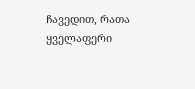ჩავედით, რათა ყველაფერი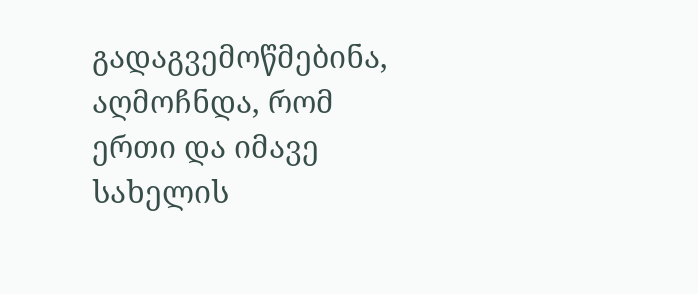გადაგვემოწმებინა, აღმოჩნდა, რომ ერთი და იმავე სახელის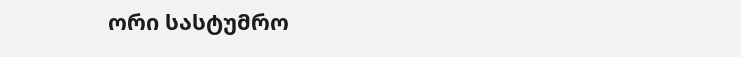ორი სასტუმრო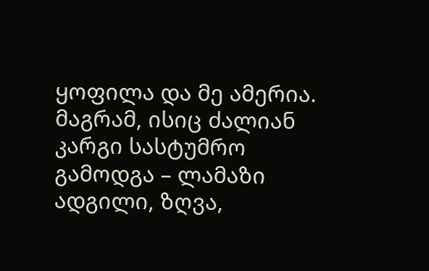ყოფილა და მე ამერია. მაგრამ, ისიც ძალიან კარგი სასტუმრო გამოდგა – ლამაზი ადგილი, ზღვა,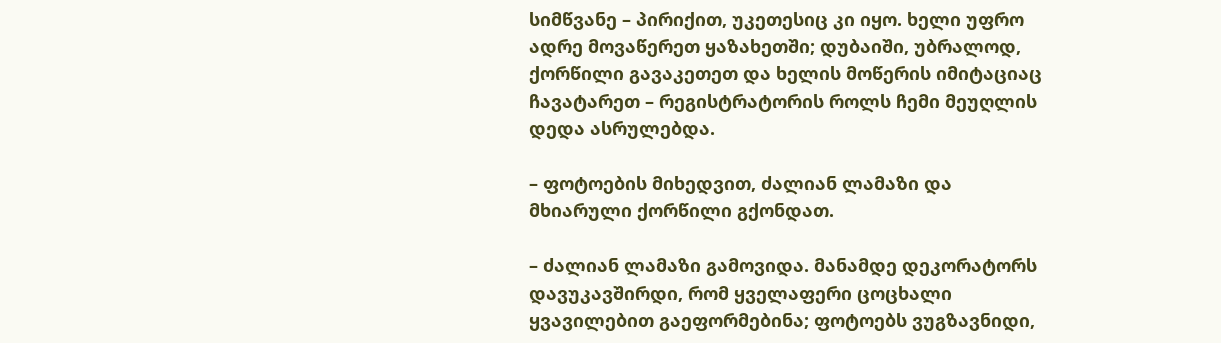სიმწვანე – პირიქით, უკეთესიც კი იყო. ხელი უფრო ადრე მოვაწერეთ ყაზახეთში; დუბაიში, უბრალოდ, ქორწილი გავაკეთეთ და ხელის მოწერის იმიტაციაც ჩავატარეთ – რეგისტრატორის როლს ჩემი მეუღლის დედა ასრულებდა.

– ფოტოების მიხედვით, ძალიან ლამაზი და მხიარული ქორწილი გქონდათ.

– ძალიან ლამაზი გამოვიდა. მანამდე დეკორატორს დავუკავშირდი, რომ ყველაფერი ცოცხალი ყვავილებით გაეფორმებინა; ფოტოებს ვუგზავნიდი,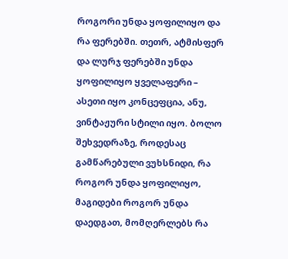როგორი უნდა ყოფილიყო და რა ფერებში. თეთრ, ატმისფერ და ლურჯ ფერებში უნდა ყოფილიყო ყველაფერი – ასეთი იყო კონცეფცია, ანუ, ვინტაჟური სტილი იყო. ბოლო შეხვედრაზე, როდესაც გამწარებული ვუხსნიდი, რა როგორ უნდა ყოფილიყო, მაგიდები როგორ უნდა დაედგათ, მომღერლებს რა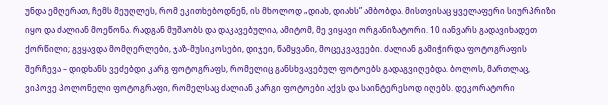უნდა ემღერათ, ჩემს მეუღლეს, რომ ეკითხებოდნენ, ის მხოლოდ „დიახ, დიახს” ამბობდა. მისთვისაც ყველაფერი სიურპრიზი იყო და ძალიან მოეწონა. რადგან მუშაობს და დაკავებულია, ამიტომ, მე ვიყავი ორგანიზატორი. 10 იანვარს გადავიხადეთ ქორწილი; გვყავდა მომღერლები, ჯაზ-მუსიკოსები, დიჯეი, წამყვანი, მოცეკვავეები. ძალიან გამიჭირდა ფოტოგრაფის შერჩევა – დიდხანს ვეძებდი კარგ ფოტოგრაფს, რომელიც განსხვავებულ ფოტოებს გადაგვიღებდა. ბოლოს, მართლაც, ვიპოვე პოლონელი ფოტოგრაფი, რომელსაც ძალიან კარგი ფოტოები აქვს და საინტერესოდ იღებს. დეკორატორი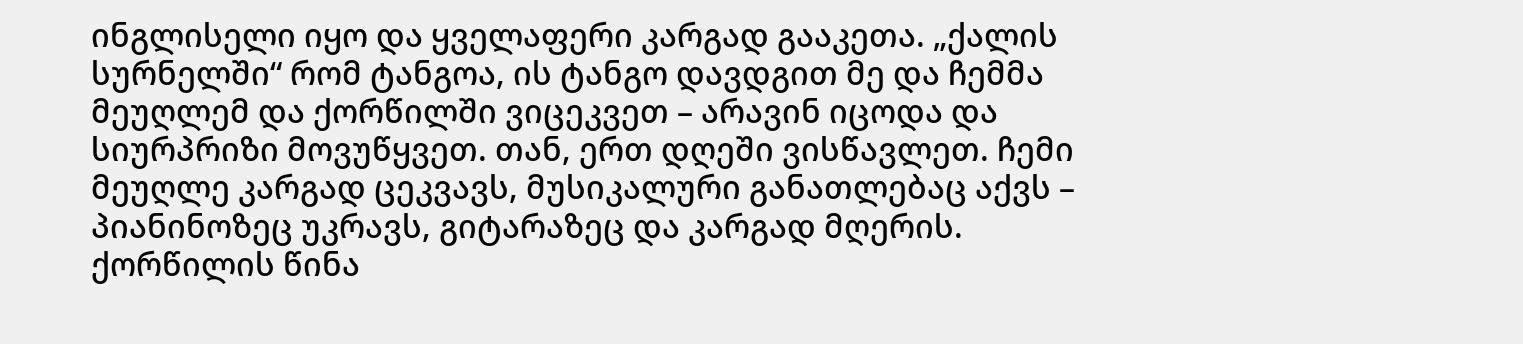ინგლისელი იყო და ყველაფერი კარგად გააკეთა. „ქალის სურნელში“ რომ ტანგოა, ის ტანგო დავდგით მე და ჩემმა მეუღლემ და ქორწილში ვიცეკვეთ – არავინ იცოდა და სიურპრიზი მოვუწყვეთ. თან, ერთ დღეში ვისწავლეთ. ჩემი მეუღლე კარგად ცეკვავს, მუსიკალური განათლებაც აქვს – პიანინოზეც უკრავს, გიტარაზეც და კარგად მღერის. ქორწილის წინა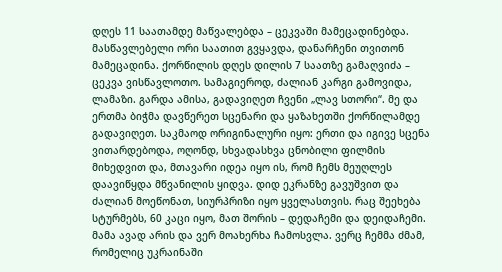დღეს 11 საათამდე მაწვალებდა – ცეკვაში მამეცადინებდა. მასწავლებელი ორი საათით გვყავდა, დანარჩენი თვითონ მამეცადინა. ქორწილის დღეს დილის 7 საათზე გამაღვიძა – ცეკვა ვისწავლოთო. სამაგიეროდ, ძალიან კარგი გამოვიდა, ლამაზი. გარდა ამისა, გადავიღეთ ჩვენი „ლავ სთორი“. მე და ერთმა ბიჭმა დავწერეთ სცენარი და ყაზახეთში ქორწილამდე გადავიღეთ. საკმაოდ ორიგინალური იყო: ერთი და იგივე სცენა ვითარდებოდა, ოღონდ, სხვადასხვა ცნობილი ფილმის მიხედვით და, მთავარი იდეა იყო ის, რომ ჩემს მეუღლეს დაავიწყდა მწვანილის ყიდვა. დიდ ეკრანზე გავუშვით და ძალიან მოეწონათ, სიურპრიზი იყო ყველასთვის. რაც შეეხება სტურმებს, 60 კაცი იყო, მათ შორის – დედაჩემი და დეიდაჩემი. მამა ავად არის და ვერ მოახერხა ჩამოსვლა. ვერც ჩემმა ძმამ, რომელიც უკრაინაში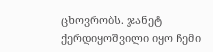ცხოვრობს. ჯანეტ ქერდიყოშვილი იყო ჩემი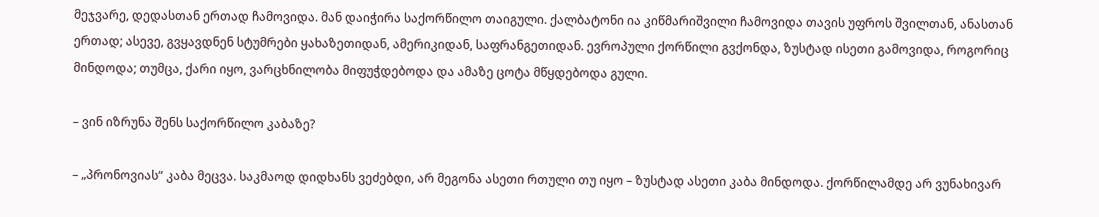მეჯვარე, დედასთან ერთად ჩამოვიდა. მან დაიჭირა საქორწილო თაიგული. ქალბატონი ია კიწმარიშვილი ჩამოვიდა თავის უფროს შვილთან, ანასთან ერთად; ასევე, გვყავდნენ სტუმრები ყახაზეთიდან, ამერიკიდან, საფრანგეთიდან. ევროპული ქორწილი გვქონდა, ზუსტად ისეთი გამოვიდა, როგორიც მინდოდა; თუმცა, ქარი იყო, ვარცხნილობა მიფუჭდებოდა და ამაზე ცოტა მწყდებოდა გული.

– ვინ იზრუნა შენს საქორწილო კაბაზე?

– „პრონოვიას“ კაბა მეცვა. საკმაოდ დიდხანს ვეძებდი, არ მეგონა ასეთი რთული თუ იყო – ზუსტად ასეთი კაბა მინდოდა. ქორწილამდე არ ვუნახივარ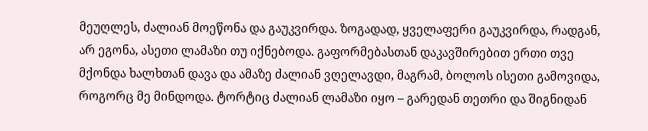მეუღლეს, ძალიან მოეწონა და გაუკვირდა. ზოგადად, ყველაფერი გაუკვირდა, რადგან, არ ეგონა, ასეთი ლამაზი თუ იქნებოდა. გაფორმებასთან დაკავშირებით ერთი თვე მქონდა ხალხთან დავა და ამაზე ძალიან ვღელავდი, მაგრამ, ბოლოს ისეთი გამოვიდა, როგორც მე მინდოდა. ტორტიც ძალიან ლამაზი იყო – გარედან თეთრი და შიგნიდან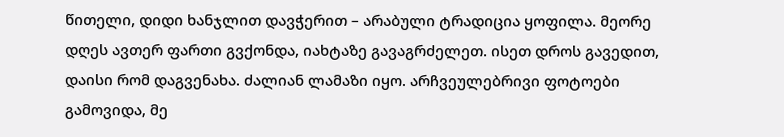წითელი, დიდი ხანჯლით დავჭერით – არაბული ტრადიცია ყოფილა. მეორე დღეს ავთერ ფართი გვქონდა, იახტაზე გავაგრძელეთ. ისეთ დროს გავედით, დაისი რომ დაგვენახა. ძალიან ლამაზი იყო. არჩვეულებრივი ფოტოები გამოვიდა, მე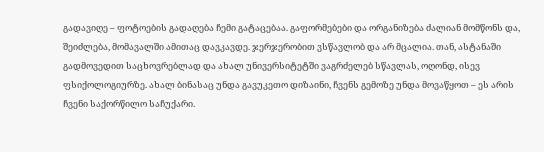გადავიღე – ფოტოების გადაღება ჩემი გატაცებაა. გაფორმებები და ორგანიზება ძალიან მომწონს და, შეიძლება, მომავალში ამითაც დავკავდე. ჯერჯერობით ვსწავლობ და არ მცალია. თან, ასტანაში გადმოვედით საცხოვრებლად და ახალ უნივერსიტეტში ვაგრძელებ სწავლას, ოღონდ, ისევ ფსიქოლოგიურზე. ახალ ბინასაც უნდა გავუკეთო დიზაინი, ჩვენს გემოზე უნდა მოვაწყოთ – ეს არის ჩვენი საქორწილო საჩუქარი.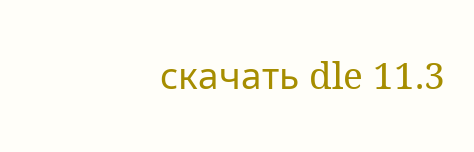скачать dle 11.3